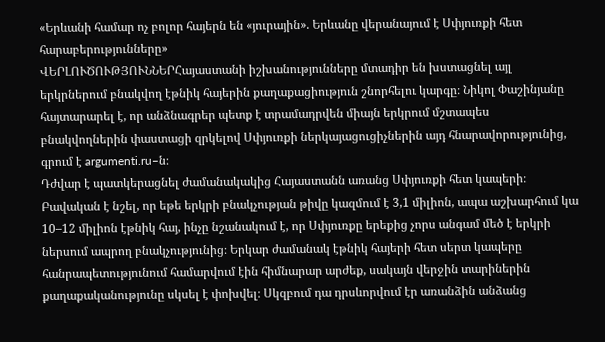«Երևանի համար ոչ բոլոր հայերն են «յուրային». Երևանը վերանայում է Սփյուռքի հետ հարաբերությունները»
ՎԵՐԼՈՒԾՈՒԹՅՈՒՆՆԵՐՀայաստանի իշխանությունները մտադիր են խստացնել այլ երկրներում բնակվող էթնիկ հայերին քաղաքացիություն շնորհելու կարգը։ Նիկոլ Փաշինյանը հայտարարել է, որ անձնագրեր պետք է տրամադրվեն միայն երկրում մշտապես բնակվողներին փաստացի զրկելով Սփյուռքի ներկայացուցիչներին այդ հնարավորությունից, գրում է argumenti.ru–ն։
Դժվար է պատկերացնել ժամանակակից Հայաստանն առանց Սփյուռքի հետ կապերի։ Բավական է նշել, որ եթե երկրի բնակչության թիվը կազմում է 3,1 միլիոն, ապա աշխարհում կա 10–12 միլիոն էթնիկ հայ, ինչը նշանակում է, որ Սփյուռքը երեքից չորս անգամ մեծ է երկրի ներսում ապրող բնակչությունից։ Երկար ժամանակ էթնիկ հայերի հետ սերտ կապերը հանրապետությունում համարվում էին հիմնարար արժեք, սակայն վերջին տարիներին քաղաքականությունը սկսել է փոխվել։ Սկզբում դա դրսևորվում էր առանձին անձանց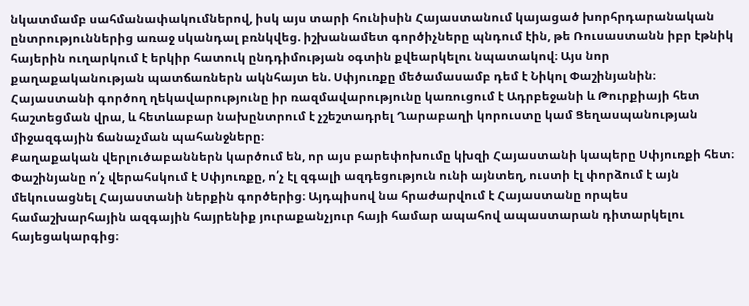նկատմամբ սահմանափակումներով, իսկ այս տարի հունիսին Հայաստանում կայացած խորհրդարանական ընտրություններից առաջ սկանդալ բռնկվեց. իշխանամետ գործիչները պնդում էին, թե Ռուսաստանն իբր էթնիկ հայերին ուղարկում է երկիր հատուկ ընդդիմության օգտին քվեարկելու նպատակով։ Այս նոր քաղաքականության պատճառներն ակնհայտ են. Սփյուռքը մեծամասամբ դեմ է Նիկոլ Փաշինյանին։ Հայաստանի գործող ղեկավարությունը իր ռազմավարությունը կառուցում է Ադրբեջանի և Թուրքիայի հետ հաշտեցման վրա, և հետևաբար նախընտրում է չշեշտադրել Ղարաբաղի կորուստը կամ Ցեղասպանության միջազգային ճանաչման պահանջները։
Քաղաքական վերլուծաբաններն կարծում են, որ այս բարեփոխումը կխզի Հայաստանի կապերը Սփյուռքի հետ։ Փաշինյանը ո՛չ վերահսկում է Սփյուռքը, ո՛չ էլ զգալի ազդեցություն ունի այնտեղ, ուստի էլ փորձում է այն մեկուսացնել Հայաստանի ներքին գործերից։ Այդպիսով նա հրաժարվում է Հայաստանը որպես համաշխարհային ազգային հայրենիք յուրաքանչյուր հայի համար ապահով ապաստարան դիտարկելու հայեցակարգից։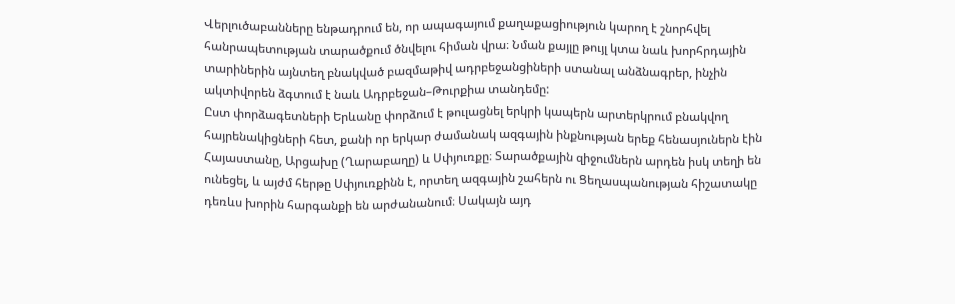Վերլուծաբանները ենթադրում են, որ ապագայում քաղաքացիություն կարող է շնորհվել հանրապետության տարածքում ծնվելու հիման վրա։ Նման քայլը թույլ կտա նաև խորհրդային տարիներին այնտեղ բնակված բազմաթիվ ադրբեջանցիների ստանալ անձնագրեր, ինչին ակտիվորեն ձգտում է նաև Ադրբեջան–Թուրքիա տանդեմը:
Ըստ փորձագետների Երևանը փորձում է թուլացնել երկրի կապերն արտերկրում բնակվող հայրենակիցների հետ, քանի որ երկար ժամանակ ազգային ինքնության երեք հենասյուներն էին Հայաստանը, Արցախը (Ղարաբաղը) և Սփյուռքը։ Տարածքային զիջումներն արդեն իսկ տեղի են ունեցել, և այժմ հերթը Սփյուռքինն է, որտեղ ազգային շահերն ու Ցեղասպանության հիշատակը դեռևս խորին հարգանքի են արժանանում։ Սակայն այդ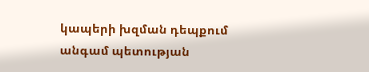կապերի խզման դեպքում անգամ պետության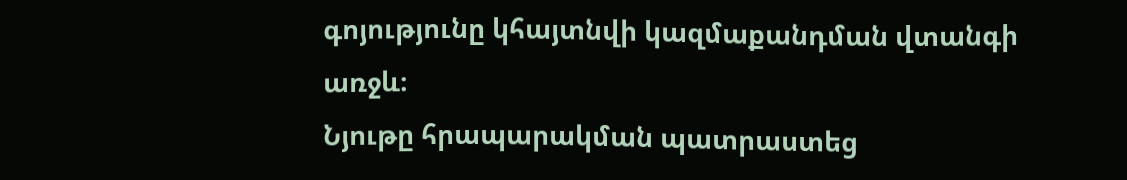գոյությունը կհայտնվի կազմաքանդման վտանգի առջև։
Նյութը հրապարակման պատրաստեց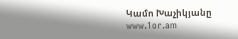Կամո Խաչիկյանը
www.1or.am